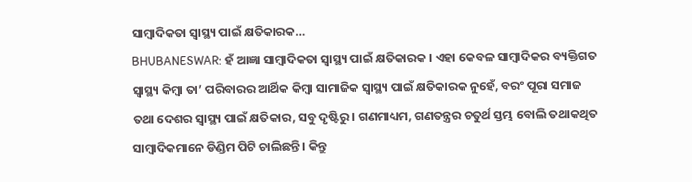ସାମ୍ବାଦିକତା ସ୍ବାସ୍ଥ୍ୟ ପାଇଁ କ୍ଷତିକାରକ…
BHUBANESWAR: ହଁ ଆଜ୍ଞା ସାମ୍ବାଦିକତା ସ୍ବାସ୍ଥ୍ୟ ପାଇଁ କ୍ଷତିକାରକ । ଏହା କେବଳ ସାମ୍ବାଦିକର ବ୍ୟକ୍ତିଗତ ସ୍ବାସ୍ଥ୍ୟ କିମ୍ବା ତା’ ପରିବାରର ଆର୍ଥିକ କିମ୍ବା ସାମାଜିକ ସ୍ବାସ୍ଥ୍ୟ ପାଇଁ କ୍ଷତିକାରକ ନୁହେଁ, ବରଂ ପୂରା ସମାଜ ତଥା ଦେଶର ସ୍ବାସ୍ଥ୍ୟ ପାଇଁ କ୍ଷତିକାର, ସବୁ ଦୃଷ୍ଟିରୁ । ଗଣମାଧ୍ୟମ, ଗଣତନ୍ତ୍ରର ଚତୁର୍ଥ ସ୍ତମ୍ଭ ବୋଲି ତଥାକଥିତ ସାମ୍ବାଦିକମାନେ ଡିଣ୍ଡିମ ପିଟି ଚାଲିଛନ୍ତି । କିନ୍ତୁ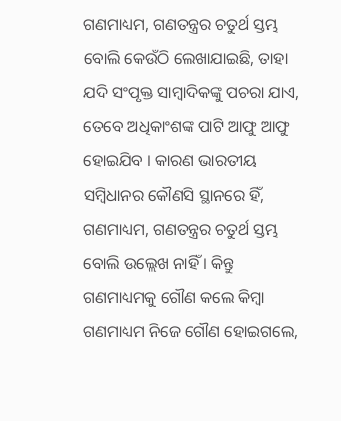ଗଣମାଧ୍ୟମ, ଗଣତନ୍ତ୍ରର ଚତୁର୍ଥ ସ୍ତମ୍ଭ ବୋଲି କେଉଁଠି ଲେଖାଯାଇଛି, ତାହା ଯଦି ସଂପୃକ୍ତ ସାମ୍ବାଦିକଙ୍କୁ ପଚରା ଯାଏ, ତେବେ ଅଧିକାଂଶଙ୍କ ପାଟି ଆଫୁ ଆଫୁ ହୋଇଯିବ । କାରଣ ଭାରତୀୟ ସମ୍ବିଧାନର କୌଣସି ସ୍ଥାନରେ ହିଁ, ଗଣମାଧ୍ୟମ, ଗଣତନ୍ତ୍ରର ଚତୁର୍ଥ ସ୍ତମ୍ଭ ବୋଲି ଉଲ୍ଲେଖ ନାହିଁ । କିନ୍ତୁ ଗଣମାଧ୍ୟମକୁ ଗୌଣ କଲେ କିମ୍ବା ଗଣମାଧ୍ୟମ ନିଜେ ଗୌଣ ହୋଇଗଲେ,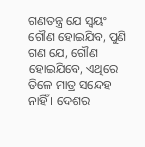ଗଣତନ୍ତ୍ର ଯେ ସ୍ବୟଂ ଗୌଣ ହୋଇଯିବ, ପୁଣି ଗଣ ଯେ, ଗୌଣ ହୋଇଯିବେ, ଏଥିରେ ତିଳେ ମାତ୍ର ସନ୍ଦେହ ନାହିଁ । ଦେଶର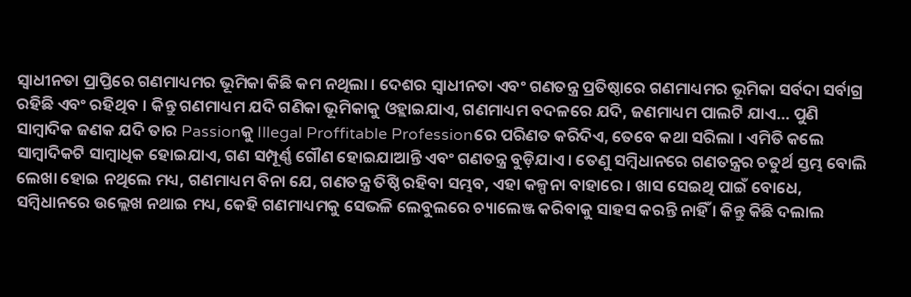ସ୍ବାଧୀନତା ପ୍ରାପ୍ତିରେ ଗଣମାଧ୍ୟମର ଭୂମିକା କିଛି କମ ନଥିଲା । ଦେଶର ସ୍ବାଧୀନତା ଏବଂ ଗଣତନ୍ତ୍ର ପ୍ରତିଷ୍ଠାରେ ଗଣମାଧ୍ୟମର ଭୂମିକା ସର୍ବଦା ସର୍ବାଗ୍ର ରହିଛି ଏବଂ ରହିଥିବ । କିନ୍ତୁ ଗଣମାଧ୍ୟମ ଯଦି ଗଣିକା ଭୂମିକାକୁ ଓହ୍ଲାଇଯାଏ, ଗଣମାଧ୍ୟମ ବଦଳରେ ଯଦି, ଜଣମାଧ୍ୟମ ପାଲଟି ଯାଏ… ପୁଣି ସାମ୍ବାଦିକ ଜଣକ ଯଦି ତାର Passionକୁ Illegal Proffitable Professionରେ ପରିଣତ କରିଦିଏ, ତେବେ କଥା ସରିଲା । ଏମିତି କଲେ ସାମ୍ବାଦିକଟି ସାମ୍ବାଧିକ ହୋଇଯାଏ, ଗଣ ସମ୍ପୂର୍ଣ୍ଣ ଗୌଣ ହୋଇଯାଆନ୍ତି ଏବଂ ଗଣତନ୍ତ୍ର ବୁଡ଼ିଯାଏ । ତେଣୁ ସମ୍ବିଧାନରେ ଗଣତନ୍ତ୍ରର ଚତୁର୍ଥ ସ୍ତମ୍ଭ ବୋଲି ଲେଖା ହୋଇ ନଥିଲେ ମଧ୍ୟ, ଗଣମାଧ୍ୟମ ବିନା ଯେ, ଗଣତନ୍ତ୍ର ତିଷ୍ଠି ରହିବା ସମ୍ଭବ, ଏହା କଳ୍ପନା ବାହାରେ । ଖାସ ସେଇଥି ପାଇଁ ବୋଧେ, ସମ୍ବିଧାନରେ ଉଲ୍ଲେଖ ନଥାଇ ମଧ୍ୟ, କେହି ଗଣମାଧ୍ୟମକୁ ସେଭଳି ଲେବୁଲରେ ଚ୍ୟାଲେଞ୍ଜ କରିବାକୁ ସାହସ କରନ୍ତି ନାହିଁ । କିନ୍ତୁ କିଛି ଦଲାଲ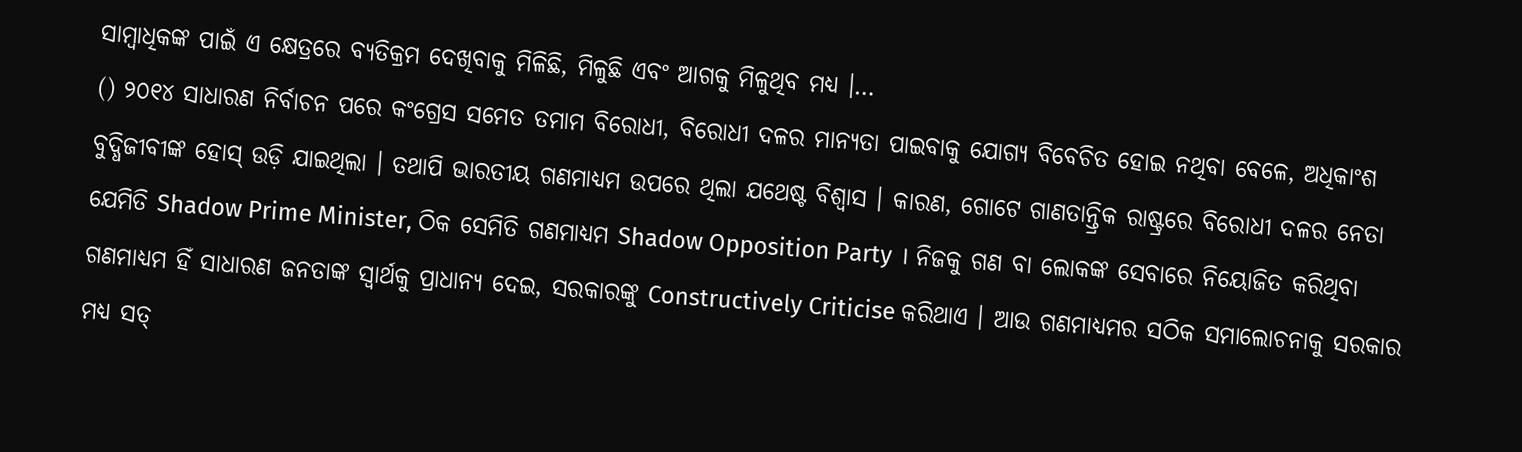ସାମ୍ବାଧିକଙ୍କ ପାଇଁ ଏ କ୍ଷେତ୍ରରେ ବ୍ୟତିକ୍ରମ ଦେଖିବାକୁ ମିଳିଛି, ମିଳୁଛି ଏବଂ ଆଗକୁ ମିଳୁଥିବ ମଧ୍ୟ ।…
() ୨୦୧୪ ସାଧାରଣ ନିର୍ବାଚନ ପରେ କଂଗ୍ରେସ ସମେତ ତମାମ ବିରୋଧୀ, ବିରୋଧୀ ଦଳର ମାନ୍ୟତା ପାଇବାକୁ ଯୋଗ୍ୟ ବିବେଚିତ ହୋଇ ନଥିବା ବେଳେ, ଅଧିକାଂଶ ବୁଦ୍ଧିଜୀବୀଙ୍କ ହୋସ୍ ଉଡ଼ି ଯାଇଥିଲା । ତଥାପି ଭାରତୀୟ ଗଣମାଧ୍ୟମ ଉପରେ ଥିଲା ଯଥେଷ୍ଟ ବିଶ୍ବାସ । କାରଣ, ଗୋଟେ ଗାଣତାନ୍ତ୍ରିକ ରାଷ୍ଟ୍ରରେ ବିରୋଧୀ ଦଳର ନେତା ଯେମିତି Shadow Prime Minister, ଠିକ ସେମିତି ଗଣମାଧ୍ୟମ Shadow Opposition Party । ନିଜକୁ ଗଣ ବା ଲୋକଙ୍କ ସେବାରେ ନିୟୋଜିତ କରିଥିବା ଗଣମାଧ୍ୟମ ହିଁ ସାଧାରଣ ଜନତାଙ୍କ ସ୍ବାର୍ଥକୁ ପ୍ରାଧାନ୍ୟ ଦେଇ, ସରକାରଙ୍କୁ Constructively Criticise କରିଥାଏ । ଆଉ ଗଣମାଧ୍ୟମର ସଠିକ ସମାଲୋଚନାକୁ ସରକାର ମଧ୍ୟ ସତ୍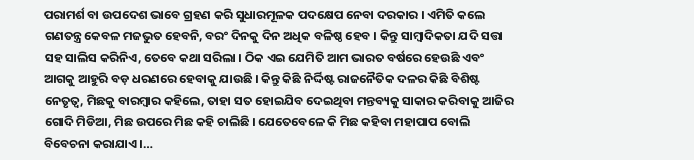ପରାମର୍ଶ ବା ଉପଦେଶ ଭାବେ ଗ୍ରହଣ କରି ସୁଧାରମୂଳକ ପଦକ୍ଷେପ ନେବା ଦରକାର । ଏମିତି କଲେ ଗଣତନ୍ତ୍ର କେବଳ ମଜଭୁତ ହେବନି, ବରଂ ଦିନକୁ ଦିନ ଅଧିକ ବଳିଷ୍ଠ ହେବ । କିନ୍ତୁ ସାମ୍ବାଦିକତା ଯଦି ସତ୍ତା ସହ ସାଲିସ କରିନିଏ, ତେବେ କଥା ସରିଲା । ଠିକ ଏଇ ଯେମିତି ଆମ ଭାରତ ବର୍ଷରେ ହେଉଛି ଏବଂ ଆଗକୁ ଆହୁରି ବଡ଼ ଧରଣରେ ହେବାକୁ ଯାଉଛି । କିନ୍ତୁ କିଛି ନିର୍ଦ୍ଦିଷ୍ଟ ରାଜନୈତିକ ଦଳର କିଛି ବିଶିଷ୍ଟ ନେତୃତ୍ବ, ମିଛକୁ ବାରମ୍ବାର କହିଲେ, ତାହା ସତ ହୋଇଯିବ ଦେଇଥିବା ମନ୍ତବ୍ୟକୁ ସାକାର କରିବାକୁ ଆଜିର ଗୋଦି ମିଡିଆ, ମିଛ ଉପରେ ମିଛ କହି ଚାଲିଛି । ଯେତେବେଳେ କି ମିଛ କହିବା ମହାପାପ ବୋଲି ବିବେଚନା କରାଯାଏ ।…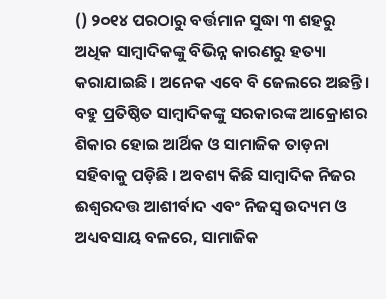() ୨୦୧୪ ପରଠାରୁ ବର୍ତ୍ତମାନ ସୁଦ୍ଧା ୩ ଶହରୁ ଅଧିକ ସାମ୍ବାଦିକଙ୍କୁ ବିଭିନ୍ନ କାରଣରୁ ହତ୍ୟା କରାଯାଇଛି । ଅନେକ ଏବେ ବି ଜେଲରେ ଅଛନ୍ତି । ବହୁ ପ୍ରତିଷ୍ଠିତ ସାମ୍ବାଦିକଙ୍କୁ ସରକାରଙ୍କ ଆକ୍ରୋଶର ଶିକାର ହୋଇ ଆର୍ଥିକ ଓ ସାମାଜିକ ତାଡ଼ନା ସହିବାକୁ ପଡ଼ିଛି । ଅବଶ୍ୟ କିଛି ସାମ୍ବାଦିକ ନିଜର ଈଶ୍ବରଦତ୍ତ ଆଶୀର୍ବାଦ ଏବଂ ନିଜସ୍ବ ଉଦ୍ୟମ ଓ ଅଧ୍ୟବସାୟ ବଳରେ, ସାମାଜିକ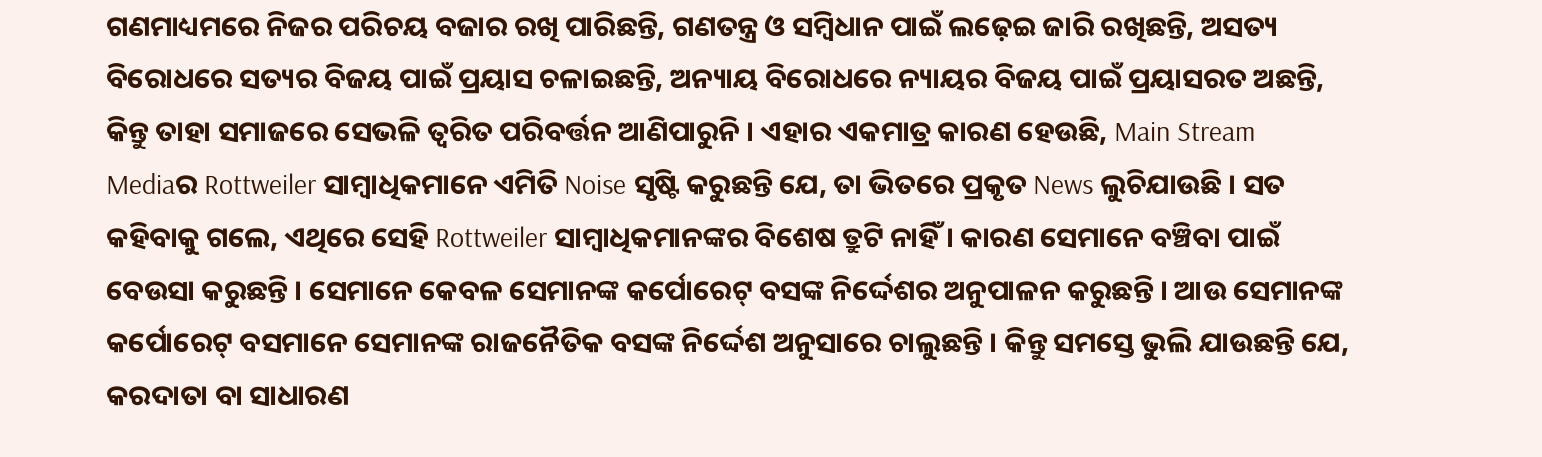ଗଣମାଧ୍ୟମରେ ନିଜର ପରିଚୟ ବଜାର ରଖି ପାରିଛନ୍ତି, ଗଣତନ୍ତ୍ର ଓ ସମ୍ବିଧାନ ପାଇଁ ଲଢ଼େଇ ଜାରି ରଖିଛନ୍ତି, ଅସତ୍ୟ ବିରୋଧରେ ସତ୍ୟର ବିଜୟ ପାଇଁ ପ୍ରୟାସ ଚଳାଇଛନ୍ତି, ଅନ୍ୟାୟ ବିରୋଧରେ ନ୍ୟାୟର ବିଜୟ ପାଇଁ ପ୍ରୟାସରତ ଅଛନ୍ତି, କିନ୍ତୁ ତାହା ସମାଜରେ ସେଭଳି ତ୍ବରିତ ପରିବର୍ତ୍ତନ ଆଣିପାରୁନି । ଏହାର ଏକମାତ୍ର କାରଣ ହେଉଛି, Main Stream Mediaର Rottweiler ସାମ୍ବାଧିକମାନେ ଏମିତି Noise ସୃଷ୍ଟି କରୁଛନ୍ତି ଯେ, ତା ଭିତରେ ପ୍ରକୃତ News ଲୁଚିଯାଉଛି । ସତ କହିବାକୁ ଗଲେ, ଏଥିରେ ସେହି Rottweiler ସାମ୍ବାଧିକମାନଙ୍କର ବିଶେଷ ତ୍ରୁଟି ନାହିଁ । କାରଣ ସେମାନେ ବଞ୍ଚିବା ପାଇଁ ବେଉସା କରୁଛନ୍ତି । ସେମାନେ କେବଳ ସେମାନଙ୍କ କର୍ପୋରେଟ୍ ବସଙ୍କ ନିର୍ଦ୍ଦେଶର ଅନୁପାଳନ କରୁଛନ୍ତି । ଆଉ ସେମାନଙ୍କ କର୍ପୋରେଟ୍ ବସମାନେ ସେମାନଙ୍କ ରାଜନୈତିକ ବସଙ୍କ ନିର୍ଦ୍ଦେଶ ଅନୁସାରେ ଚାଲୁଛନ୍ତି । କିନ୍ତୁ ସମସ୍ତେ ଭୁଲି ଯାଉଛନ୍ତି ଯେ, କରଦାତା ବା ସାଧାରଣ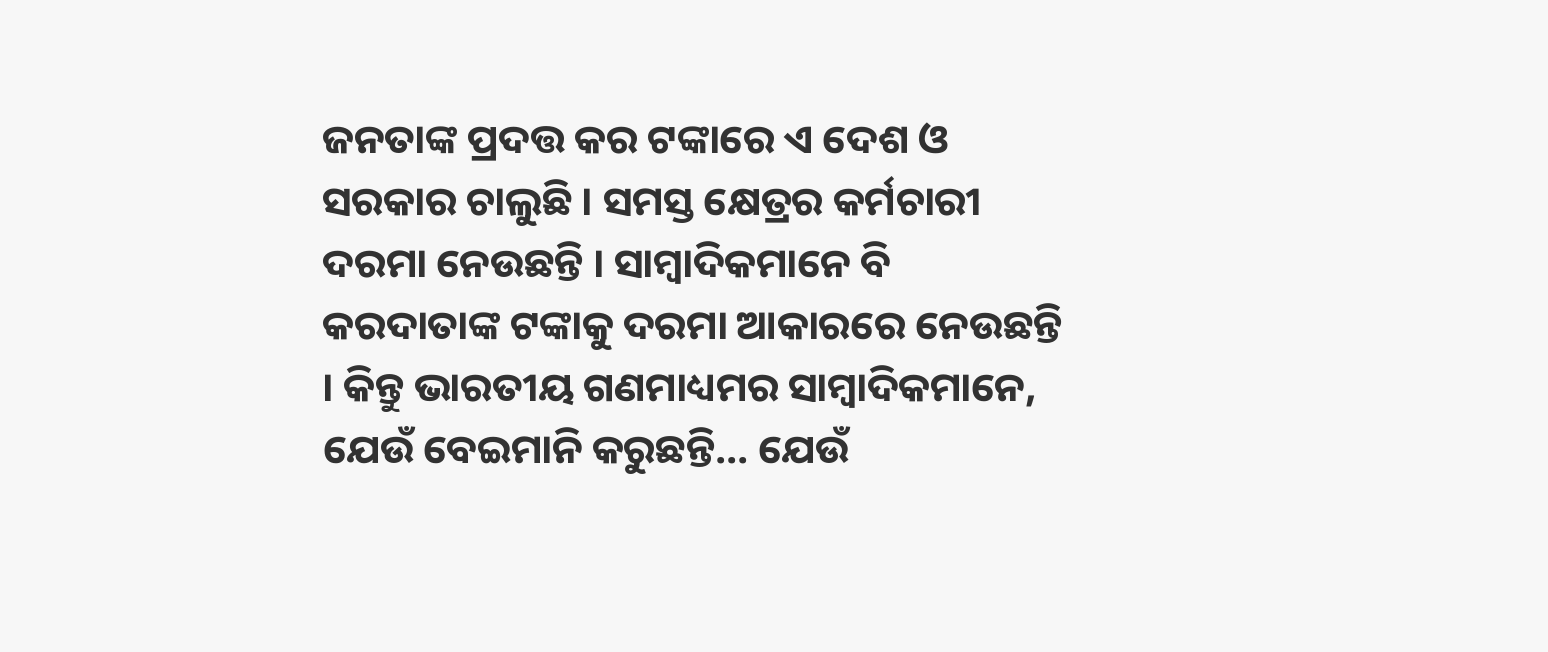ଜନତାଙ୍କ ପ୍ରଦତ୍ତ କର ଟଙ୍କାରେ ଏ ଦେଶ ଓ ସରକାର ଚାଲୁଛି । ସମସ୍ତ କ୍ଷେତ୍ରର କର୍ମଚାରୀ ଦରମା ନେଉଛନ୍ତି । ସାମ୍ବାଦିକମାନେ ବି କରଦାତାଙ୍କ ଟଙ୍କାକୁ ଦରମା ଆକାରରେ ନେଉଛନ୍ତି । କିନ୍ତୁ ଭାରତୀୟ ଗଣମାଧ୍ୟମର ସାମ୍ବାଦିକମାନେ, ଯେଉଁ ବେଇମାନି କରୁଛନ୍ତି… ଯେଉଁ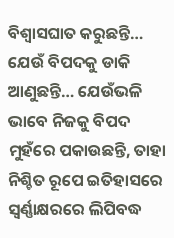ବିଶ୍ବାସଘାତ କରୁଛନ୍ତି… ଯେଉଁ ବିପଦକୁ ଡାକି ଆଣୁଛନ୍ତି… ଯେଉଁଭଳି ଭାବେ ନିଜକୁ ବିପଦ ମୁହଁରେ ପକାଉଛନ୍ତି, ତାହା ନିଶ୍ଚିତ ରୂପେ ଇତିହାସରେ ସ୍ବର୍ଣ୍ଣାକ୍ଷରରେ ଲିପିବଦ୍ଧ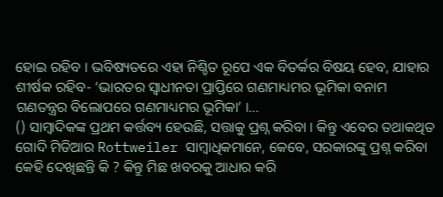ହୋଇ ରହିବ । ଭବିଷ୍ୟତରେ ଏହା ନିଶ୍ଚିତ ରୂପେ ଏକ ବିତର୍କର ବିଷୟ ହେବ, ଯାହାର ଶୀର୍ଷକ ରହିବ- ‘ଭାରତର ସ୍ବାଧୀନତା ପ୍ରାପ୍ତିରେ ଗଣମାଧ୍ୟମର ଭୂମିକା ବନାମ ଗଣତନ୍ତ୍ରର ବିଲୋପରେ ଗଣମାଧ୍ୟମର ଭୂମିକା’ ।…
() ସାମ୍ବାଦିକଙ୍କ ପ୍ରଥମ କର୍ତ୍ତବ୍ୟ ହେଉଛି, ସତ୍ତାକୁ ପ୍ରଶ୍ନ କରିବା । କିନ୍ତୁ ଏବେର ତଥାକଥିତ ଗୋଦି ମିଡିଆର Rottweiler ସାମ୍ବାଧିକମାନେ, କେବେ, ସରକାରଙ୍କୁ ପ୍ରଶ୍ନ କରିବା କେହି ଦେଖିଛନ୍ତି କି ? କିନ୍ତୁ ମିଛ ଖବରକୁ ଆଧାର କରି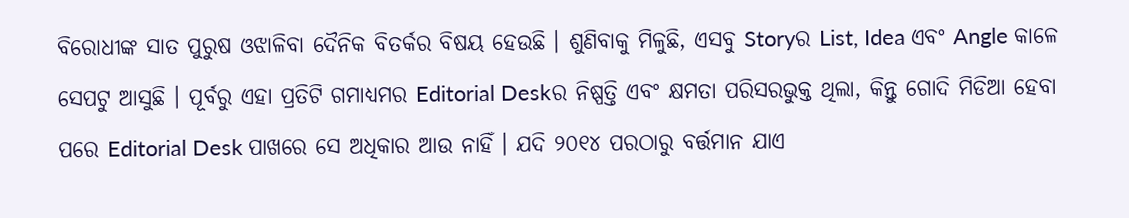ବିରୋଧୀଙ୍କ ସାତ ପୁରୁଷ ଓଝାଳିବା ଦୈନିକ ବିତର୍କର ବିଷୟ ହେଉଛି । ଶୁଣିବାକୁ ମିଳୁଛି, ଏସବୁ Storyର List, Idea ଏବଂ Angle କାଳେ ସେପଟୁ ଆସୁଛି । ପୂର୍ବରୁ ଏହା ପ୍ରତିଟି ଗମାଧ୍ୟମର Editorial Deskର ନିଷ୍ପତ୍ତି ଏବଂ କ୍ଷମତା ପରିସରଭୁକ୍ତ ଥିଲା, କିନ୍ତୁ ଗୋଦି ମିଡିଆ ହେବା ପରେ Editorial Desk ପାଖରେ ସେ ଅଧିକାର ଆଉ ନାହିଁ । ଯଦି ୨୦୧୪ ପରଠାରୁ ବର୍ତ୍ତମାନ ଯାଏ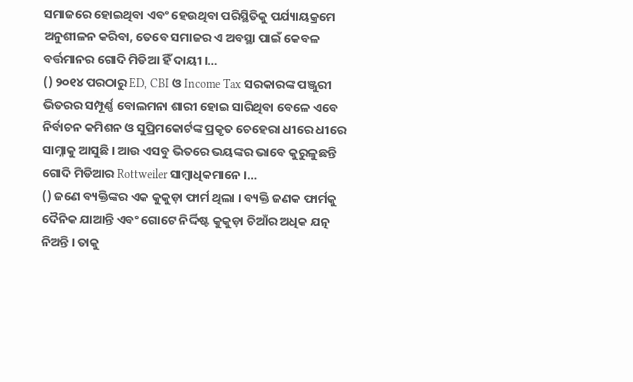ସମାଜରେ ହୋଇଥିବା ଏବଂ ହେଉଥିବା ପରିସ୍ଥିତିକୁ ପର୍ଯ୍ୟାୟକ୍ରମେ ଅନୁଶୀଳନ କରିବା, ତେବେ ସମାଜର ଏ ଅବସ୍ଥା ପାଇଁ କେବଳ ବର୍ତ୍ତମାନର ଗୋଦି ମିଡିଆ ହିଁ ଦାୟୀ ।…
() ୨୦୧୪ ପରଠାରୁ ED, CBI ଓ Income Tax ସରକାରଙ୍କ ପଞ୍ଜୁରୀ ଭିତରର ସମ୍ପୂର୍ଣ୍ଣ ବୋଲମନା ଶାରୀ ହୋଇ ସାରିଥିବା ବେଳେ ଏବେ ନିର୍ବାଚନ କମିଶନ ଓ ସୁପ୍ରିମକୋର୍ଟଙ୍କ ପ୍ରକୃତ ଚେହେରା ଧୀରେ ଧୀରେ ସାମ୍ନାକୁ ଆସୁଛି । ଆଉ ଏସବୁ ଭିତରେ ଭୟଙ୍କର ଭାବେ କୁରୁଳୁଛନ୍ତି ଗୋଦି ମିଡିଆର Rottweiler ସାମ୍ବାଧିକମାନେ ।…
() ଜଣେ ବ୍ୟକ୍ତିଙ୍କର ଏକ କୁକୁଡ଼ା ଫାର୍ମ ଥିଲା । ବ୍ୟକ୍ତି ଜଣକ ଫାର୍ମକୁ ଦୈନିକ ଯାଆନ୍ତି ଏବଂ ଗୋଟେ ନିର୍ଦ୍ଦିଷ୍ଟ କୁକୁଡ଼ା ଚିଆଁର ଅଧିକ ଯତ୍ନ ନିଅନ୍ତି । ତାକୁ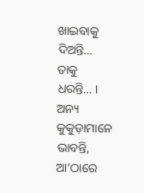ଖାଇବାକୁ ଦିଅନ୍ତି… ତାକୁ ଧରନ୍ତି… । ଅନ୍ୟ କୁକୁଡ଼ାମାନେ ଭାବନ୍ତି, ଆ’ଠାରେ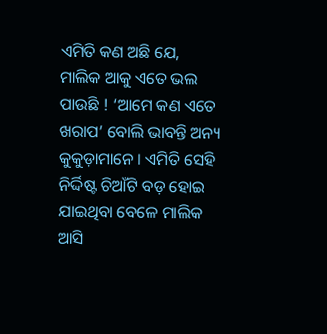ଏମିତି କଣ ଅଛି ଯେ, ମାଲିକ ଆକୁ ଏତେ ଭଲ ପାଉଛି ! ‘ଆମେ କଣ ଏତେ ଖରାପ’ ବୋଲି ଭାବନ୍ତି ଅନ୍ୟ କୁକୁଡ଼ାମାନେ । ଏମିତି ସେହି ନିର୍ଦ୍ଦିଷ୍ଟ ଚିଆଁଟି ବଡ଼ ହୋଇ ଯାଇଥିବା ବେଳେ ମାଲିକ ଆସି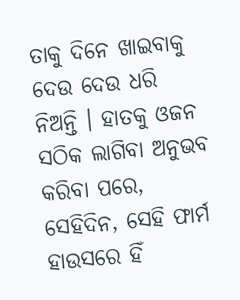ତାକୁ ଦିନେ ଖାଇବାକୁ ଦେଉ ଦେଉ ଧରି ନିଅନ୍ତି । ହାତକୁ ଓଜନ ସଠିକ ଲାଗିବା ଅନୁଭବ କରିବା ପରେ, ସେହିଦିନ, ସେହି ଫାର୍ମ ହାଉସରେ ହିଁ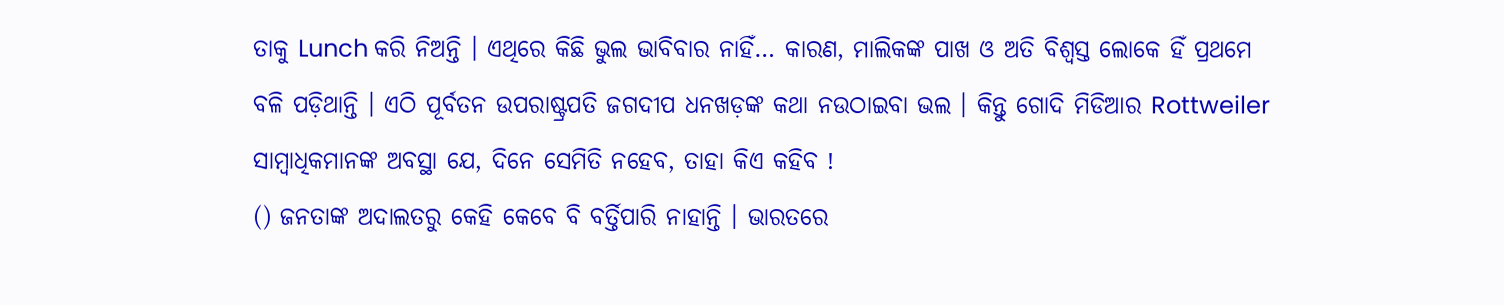ତାକୁ Lunch କରି ନିଅନ୍ତି । ଏଥିରେ କିଛି ଭୁଲ ଭାବିବାର ନାହିଁ… କାରଣ, ମାଲିକଙ୍କ ପାଖ ଓ ଅତି ବିଶ୍ବସ୍ତ ଲୋକେ ହିଁ ପ୍ରଥମେ ବଳି ପଡ଼ିଥାନ୍ତି । ଏଠି ପୂର୍ବତନ ଉପରାଷ୍ଟ୍ରପତି ଜଗଦୀପ ଧନଖଡ଼ଙ୍କ କଥା ନଉଠାଇବା ଭଲ । କିନ୍ତୁ ଗୋଦି ମିଡିଆର Rottweiler ସାମ୍ବାଧିକମାନଙ୍କ ଅବସ୍ଥା ଯେ, ଦିନେ ସେମିତି ନହେବ, ତାହା କିଏ କହିବ !
() ଜନତାଙ୍କ ଅଦାଲତରୁ କେହି କେବେ ବି ବର୍ତ୍ତିପାରି ନାହାନ୍ତି । ଭାରତରେ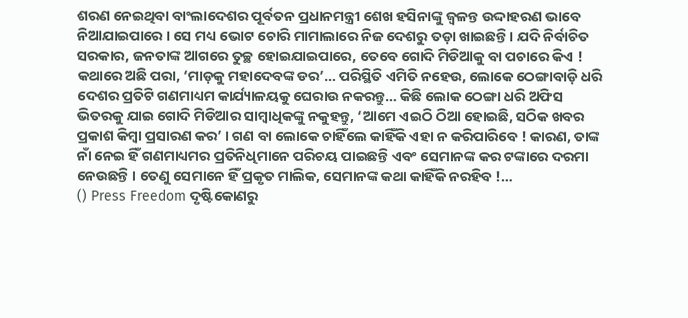ଶରଣ ନେଇଥିବା ବାଂଲାଦେଶର ପୂର୍ବତନ ପ୍ରଧାନମନ୍ତ୍ରୀ ଶେଖ ହସିନାଙ୍କୁ ଜ୍ବଳନ୍ତ ଉଦ୍ଦାହରଣ ଭାବେ ନିଆଯାଇପାରେ । ସେ ମଧ୍ୟ ଭୋଟ ଚୋରି ମାମାଲାରେ ନିଜ ଦେଶରୁ ତଡ଼ା ଖାଇଛନ୍ତି । ଯଦି ନିର୍ବାଚିତ ସରକାର, ଜନତାଙ୍କ ଆଗରେ ତୁଚ୍ଛ ହୋଇଯାଇପାରେ, ତେବେ ଗୋଦି ମିଡିଆକୁ ବା ପଚାରେ କିଏ ! କଥାରେ ଅଛି ପରା, ‘ମାଡ଼କୁ ମହାଦେବଙ୍କ ଡର’… ପରିସ୍ଥିତି ଏମିତି ନହେଉ, ଲୋକେ ଠେଙ୍ଗାବାଡ଼ି ଧରି ଦେଶର ପ୍ରତିଟି ଗଣମାଧ୍ୟମ କାର୍ଯ୍ୟାଳୟକୁ ଘେରାଉ ନକରନ୍ତୁ… କିଛି ଲୋକ ଠେଙ୍ଗା ଧରି ଅଫିସ ଭିତରକୁ ଯାଇ ଗୋଦି ମିଡିଆର ସାମ୍ବାଧିକଙ୍କୁ ନକୁହନ୍ତୁ, ‘ଆମେ ଏଇଠି ଠିଆ ହୋଇଛି, ସଠିକ ଖବର ପ୍ରକାଶ କିମ୍ବା ପ୍ରସାରଣ କର’ । ଗଣ ବା ଲୋକେ ଚାହିଁଲେ କାହିଁକି ଏହା ନ କରିପାରିବେ ! କାରଣ, ତାଙ୍କ ନାଁ ନେଇ ହିଁ ଗଣମାଧ୍ୟମର ପ୍ରତିନିଧିମାନେ ପରିଚୟ ପାଇଛନ୍ତି ଏବଂ ସେମାନଙ୍କ କର ଟଙ୍କାରେ ଦରମା ନେଉଛନ୍ତି । ତେଣୁ ସେମାନେ ହିଁ ପ୍ରକୃତ ମାଲିକ, ସେମାନଙ୍କ କଥା କାହିଁକି ନରହିବ !…
() Press Freedom ଦୃଷ୍ଟିକୋଣରୁ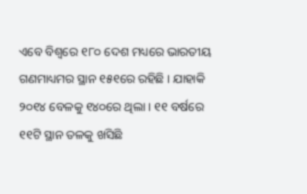ଏବେ ବିଶ୍ବରେ ୧୮୦ ଦେଶ ମଧ୍ୟରେ ଭାରତୀୟ ଗଣମାଧ୍ୟମର ସ୍ଥାନ ୧୫୧ରେ ରହିଛି । ଯାହାକି ୨୦୧୪ ବେଳକୁ ୧୪୦ରେ ଥିଲା । ୧୧ ବର୍ଷରେ ୧୧ଟି ସ୍ଥାନ ତଳକୁ ଖସିଛି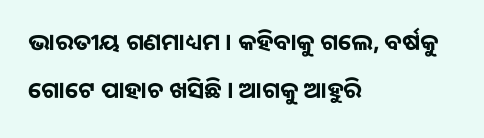ଭାରତୀୟ ଗଣମାଧ୍ୟମ । କହିବାକୁ ଗଲେ, ବର୍ଷକୁ ଗୋଟେ ପାହାଚ ଖସିଛି । ଆଗକୁ ଆହୁରି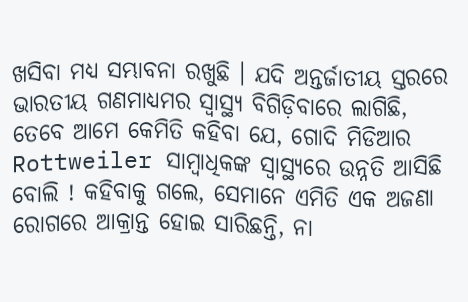ଖସିବା ମଧ୍ୟ ସମ୍ଭାବନା ରଖୁଛି । ଯଦି ଅନ୍ତର୍ଜାତୀୟ ସ୍ତରରେ ଭାରତୀୟ ଗଣମାଧ୍ୟମର ସ୍ବାସ୍ଥ୍ୟ ବିଗିଡ଼ିବାରେ ଲାଗିଛି, ତେବେ ଆମେ କେମିତି କହିବା ଯେ, ଗୋଦି ମିଡିଆର Rottweiler ସାମ୍ବାଧିକଙ୍କ ସ୍ବାସ୍ଥ୍ୟରେ ଉନ୍ନତି ଆସିଛି ବୋଲି ! କହିବାକୁ ଗଲେ, ସେମାନେ ଏମିତି ଏକ ଅଜଣା ରୋଗରେ ଆକ୍ରାନ୍ତ ହୋଇ ସାରିଛନ୍ତି, ନା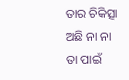ତାର ଚିକିତ୍ସା ଅଛି ନା ନା ତା ପାଇଁ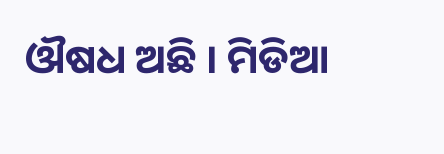ଔଷଧ ଅଛି । ମିଡିଆ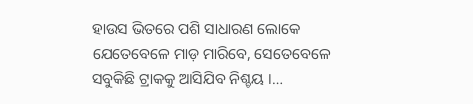ହାଉସ ଭିତରେ ପଶି ସାଧାରଣ ଲୋକେ ଯେତେବେଳେ ମାଡ଼ ମାରିବେ, ସେତେବେଳେ ସବୁକିଛି ଟ୍ରାକକୁ ଆସିଯିବ ନିଶ୍ଚୟ ।…